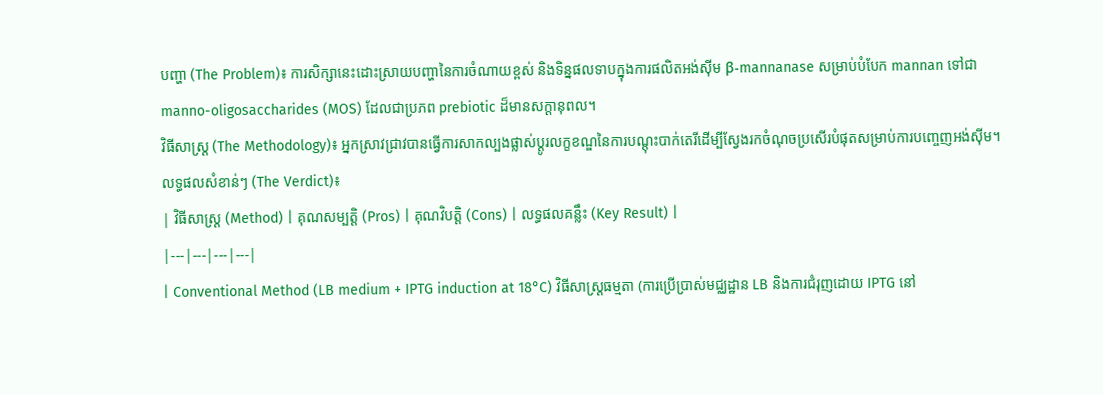បញ្ហា (The Problem)៖ ការសិក្សានេះដោះស្រាយបញ្ហានៃការចំណាយខ្ពស់ និងទិន្នផលទាបក្នុងការផលិតអង់ស៊ីម β-mannanase សម្រាប់បំបែក mannan ទៅជា manno-oligosaccharides (MOS) ដែលជាប្រភព prebiotic ដ៏មានសក្តានុពល។
វិធីសាស្ត្រ (The Methodology)៖ អ្នកស្រាវជ្រាវបានធ្វើការសាកល្បងផ្លាស់ប្តូរលក្ខខណ្ឌនៃការបណ្ដុះបាក់តេរីដើម្បីស្វែងរកចំណុចប្រសើរបំផុតសម្រាប់ការបញ្ចេញអង់ស៊ីម។
លទ្ធផលសំខាន់ៗ (The Verdict)៖
| វិធីសាស្ត្រ (Method) | គុណសម្បត្តិ (Pros) | គុណវិបត្តិ (Cons) | លទ្ធផលគន្លឹះ (Key Result) |
|---|---|---|---|
| Conventional Method (LB medium + IPTG induction at 18°C) វិធីសាស្ត្រធម្មតា (ការប្រើប្រាស់មជ្ឈដ្ឋាន LB និងការជំរុញដោយ IPTG នៅ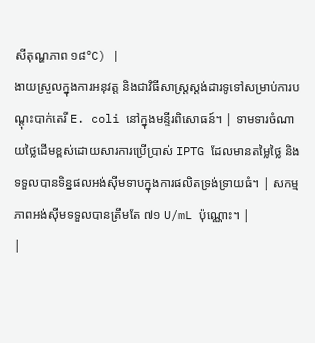សីតុណ្ហភាព ១៨°C) |
ងាយស្រួលក្នុងការអនុវត្ត និងជាវិធីសាស្ត្រស្តង់ដារទូទៅសម្រាប់ការបណ្ដុះបាក់តេរី E. coli នៅក្នុងមន្ទីរពិសោធន៍។ | ទាមទារចំណាយថ្លៃដើមខ្ពស់ដោយសារការប្រើប្រាស់ IPTG ដែលមានតម្លៃថ្លៃ និងទទួលបានទិន្នផលអង់ស៊ីមទាបក្នុងការផលិតទ្រង់ទ្រាយធំ។ | សកម្មភាពអង់ស៊ីមទទួលបានត្រឹមតែ ៧១ U/mL ប៉ុណ្ណោះ។ |
|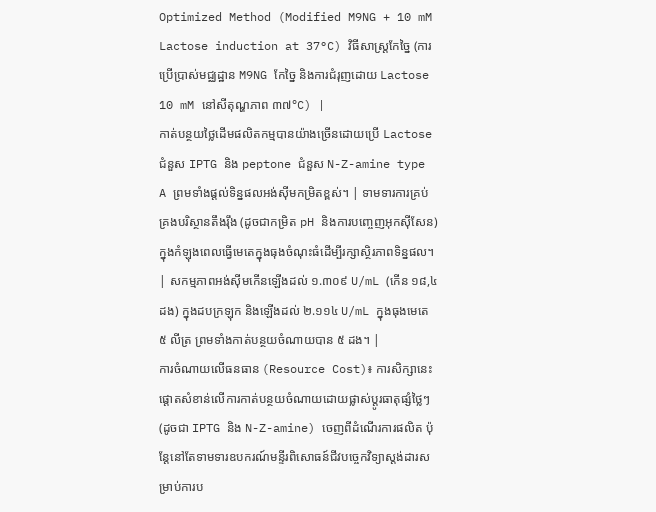Optimized Method (Modified M9NG + 10 mM Lactose induction at 37°C) វិធីសាស្ត្រកែច្នៃ (ការប្រើប្រាស់មជ្ឈដ្ឋាន M9NG កែច្នៃ និងការជំរុញដោយ Lactose 10 mM នៅសីតុណ្ហភាព ៣៧°C) |
កាត់បន្ថយថ្លៃដើមផលិតកម្មបានយ៉ាងច្រើនដោយប្រើ Lactose ជំនួស IPTG និង peptone ជំនួស N-Z-amine type A ព្រមទាំងផ្តល់ទិន្នផលអង់ស៊ីមកម្រិតខ្ពស់។ | ទាមទារការគ្រប់គ្រងបរិស្ថានតឹងរ៉ឹង (ដូចជាកម្រិត pH និងការបញ្ចេញអុកស៊ីសែន) ក្នុងកំឡុងពេលធ្វើមេតេក្នុងធុងចំណុះធំដើម្បីរក្សាស្ថិរភាពទិន្នផល។ | សកម្មភាពអង់ស៊ីមកើនឡើងដល់ ១.៣០៩ U/mL (កើន ១៨,៤ ដង) ក្នុងដបក្រឡុក និងឡើងដល់ ២.១១៤ U/mL ក្នុងធុងមេតេ ៥ លីត្រ ព្រមទាំងកាត់បន្ថយចំណាយបាន ៥ ដង។ |
ការចំណាយលើធនធាន (Resource Cost)៖ ការសិក្សានេះផ្តោតសំខាន់លើការកាត់បន្ថយចំណាយដោយផ្លាស់ប្តូរធាតុផ្សំថ្លៃៗ (ដូចជា IPTG និង N-Z-amine) ចេញពីដំណើរការផលិត ប៉ុន្តែនៅតែទាមទារឧបករណ៍មន្ទីរពិសោធន៍ជីវបច្ចេកវិទ្យាស្តង់ដារសម្រាប់ការប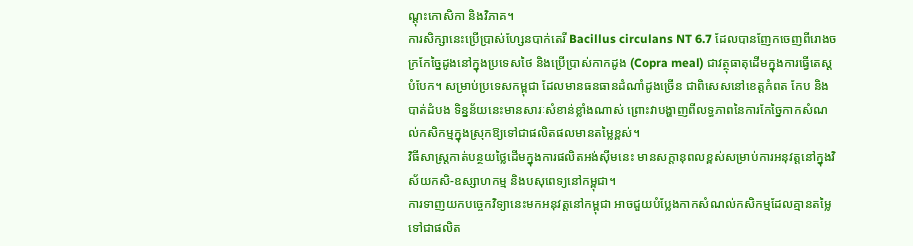ណ្ដុះកោសិកា និងវិភាគ។
ការសិក្សានេះប្រើប្រាស់ហ្សែនបាក់តេរី Bacillus circulans NT 6.7 ដែលបានញែកចេញពីរោងចក្រកែច្នៃដូងនៅក្នុងប្រទេសថៃ និងប្រើប្រាស់កាកដូង (Copra meal) ជាវត្ថុធាតុដើមក្នុងការធ្វើតេស្តបំបែក។ សម្រាប់ប្រទេសកម្ពុជា ដែលមានធនធានដំណាំដូងច្រើន ជាពិសេសនៅខេត្តកំពត កែប និងបាត់ដំបង ទិន្នន័យនេះមានសារៈសំខាន់ខ្លាំងណាស់ ព្រោះវាបង្ហាញពីលទ្ធភាពនៃការកែច្នៃកាកសំណល់កសិកម្មក្នុងស្រុកឱ្យទៅជាផលិតផលមានតម្លៃខ្ពស់។
វិធីសាស្ត្រកាត់បន្ថយថ្លៃដើមក្នុងការផលិតអង់ស៊ីមនេះ មានសក្តានុពលខ្ពស់សម្រាប់ការអនុវត្តនៅក្នុងវិស័យកសិ-ឧស្សាហកម្ម និងបសុពេទ្យនៅកម្ពុជា។
ការទាញយកបច្ចេកវិទ្យានេះមកអនុវត្តនៅកម្ពុជា អាចជួយបំប្លែងកាកសំណល់កសិកម្មដែលគ្មានតម្លៃ ទៅជាផលិត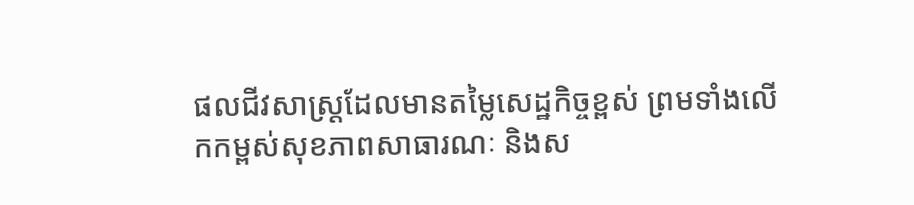ផលជីវសាស្ត្រដែលមានតម្លៃសេដ្ឋកិច្ចខ្ពស់ ព្រមទាំងលើកកម្ពស់សុខភាពសាធារណៈ និងស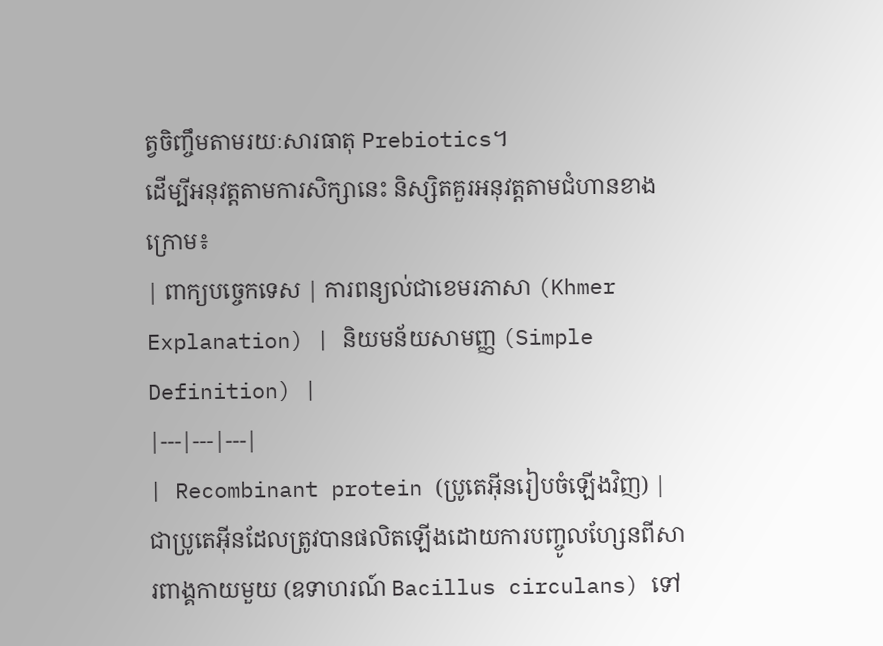ត្វចិញ្ចឹមតាមរយៈសារធាតុ Prebiotics។
ដើម្បីអនុវត្តតាមការសិក្សានេះ និស្សិតគួរអនុវត្តតាមជំហានខាងក្រោម៖
| ពាក្យបច្ចេកទេស | ការពន្យល់ជាខេមរភាសា (Khmer Explanation) | និយមន័យសាមញ្ញ (Simple Definition) |
|---|---|---|
| Recombinant protein (ប្រូតេអ៊ីនរៀបចំឡើងវិញ) | ជាប្រូតេអ៊ីនដែលត្រូវបានផលិតឡើងដោយការបញ្ចូលហ្សែនពីសារពាង្គកាយមួយ (ឧទាហរណ៍ Bacillus circulans) ទៅ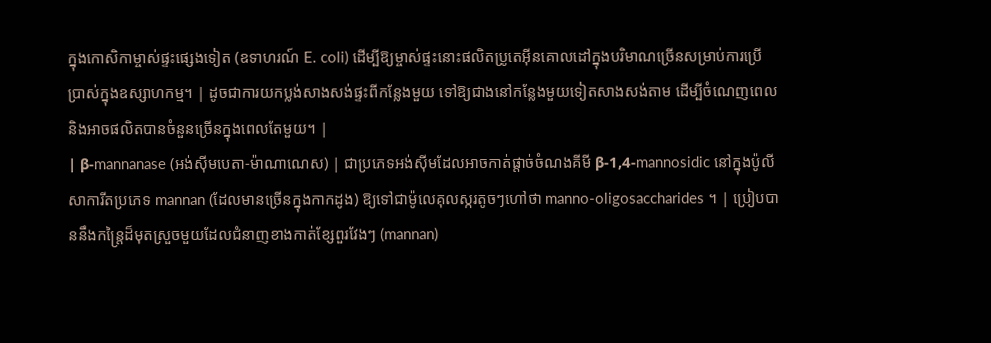ក្នុងកោសិកាម្ចាស់ផ្ទះផ្សេងទៀត (ឧទាហរណ៍ E. coli) ដើម្បីឱ្យម្ចាស់ផ្ទះនោះផលិតប្រូតេអ៊ីនគោលដៅក្នុងបរិមាណច្រើនសម្រាប់ការប្រើប្រាស់ក្នុងឧស្សាហកម្ម។ | ដូចជាការយកប្លង់សាងសង់ផ្ទះពីកន្លែងមួយ ទៅឱ្យជាងនៅកន្លែងមួយទៀតសាងសង់តាម ដើម្បីចំណេញពេល និងអាចផលិតបានចំនួនច្រើនក្នុងពេលតែមួយ។ |
| β-mannanase (អង់ស៊ីមបេតា-ម៉ាណាណេស) | ជាប្រភេទអង់ស៊ីមដែលអាចកាត់ផ្តាច់ចំណងគីមី β-1,4-mannosidic នៅក្នុងប៉ូលីសាការីតប្រភេទ mannan (ដែលមានច្រើនក្នុងកាកដូង) ឱ្យទៅជាម៉ូលេគុលស្ករតូចៗហៅថា manno-oligosaccharides ។ | ប្រៀបបាននឹងកន្រ្តៃដ៏មុតស្រួចមួយដែលជំនាញខាងកាត់ខ្សែពួរវែងៗ (mannan)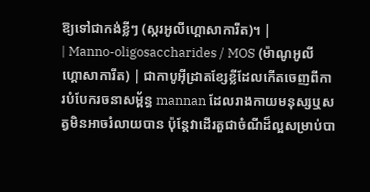ឱ្យទៅជាកង់ខ្លីៗ (ស្ករអូលីហ្គោសាការីត)។ |
| Manno-oligosaccharides / MOS (ម៉ាណូអូលីហ្គោសាការីត) | ជាកាបូអ៊ីដ្រាតខ្សែខ្លីដែលកើតចេញពីការបំបែករចនាសម្ព័ន្ធ mannan ដែលរាងកាយមនុស្សឬសត្វមិនអាចរំលាយបាន ប៉ុន្តែវាដើរតួជាចំណីដ៏ល្អសម្រាប់បា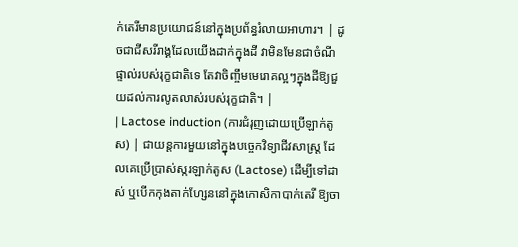ក់តេរីមានប្រយោជន៍នៅក្នុងប្រព័ន្ធរំលាយអាហារ។ | ដូចជាជីសរីរាង្គដែលយើងដាក់ក្នុងដី វាមិនមែនជាចំណីផ្ទាល់របស់រុក្ខជាតិទេ តែវាចិញ្ចឹមមេរោគល្អៗក្នុងដីឱ្យជួយដល់ការលូតលាស់របស់រុក្ខជាតិ។ |
| Lactose induction (ការជំរុញដោយប្រើឡាក់តូស) | ជាយន្តការមួយនៅក្នុងបច្ចេកវិទ្យាជីវសាស្ត្រ ដែលគេប្រើប្រាស់ស្ករឡាក់តូស (Lactose) ដើម្បីទៅដាស់ ឬបើកកុងតាក់ហ្សែននៅក្នុងកោសិកាបាក់តេរី ឱ្យចា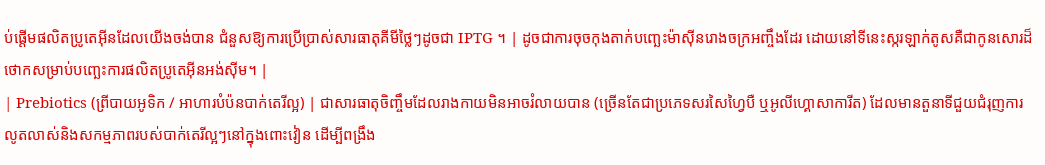ប់ផ្តើមផលិតប្រូតេអ៊ីនដែលយើងចង់បាន ជំនួសឱ្យការប្រើប្រាស់សារធាតុគីមីថ្លៃៗដូចជា IPTG ។ | ដូចជាការចុចកុងតាក់បញ្ឆេះម៉ាស៊ីនរោងចក្រអញ្ចឹងដែរ ដោយនៅទីនេះស្ករឡាក់តូសគឺជាកូនសោរដ៏ថោកសម្រាប់បញ្ឆេះការផលិតប្រូតេអ៊ីនអង់ស៊ីម។ |
| Prebiotics (ព្រីបាយអូទិក / អាហារបំប៉នបាក់តេរីល្អ) | ជាសារធាតុចិញ្ចឹមដែលរាងកាយមិនអាចរំលាយបាន (ច្រើនតែជាប្រភេទសរសៃហ្វៃបឺ ឬអូលីហ្គោសាការីត) ដែលមានតួនាទីជួយជំរុញការលូតលាស់និងសកម្មភាពរបស់បាក់តេរីល្អៗនៅក្នុងពោះវៀន ដើម្បីពង្រឹង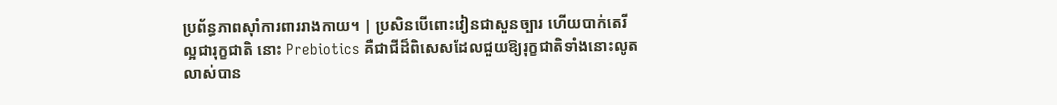ប្រព័ន្ធភាពស៊ាំការពាររាងកាយ។ | ប្រសិនបើពោះវៀនជាសួនច្បារ ហើយបាក់តេរីល្អជារុក្ខជាតិ នោះ Prebiotics គឺជាជីដ៏ពិសេសដែលជួយឱ្យរុក្ខជាតិទាំងនោះលូតលាស់បាន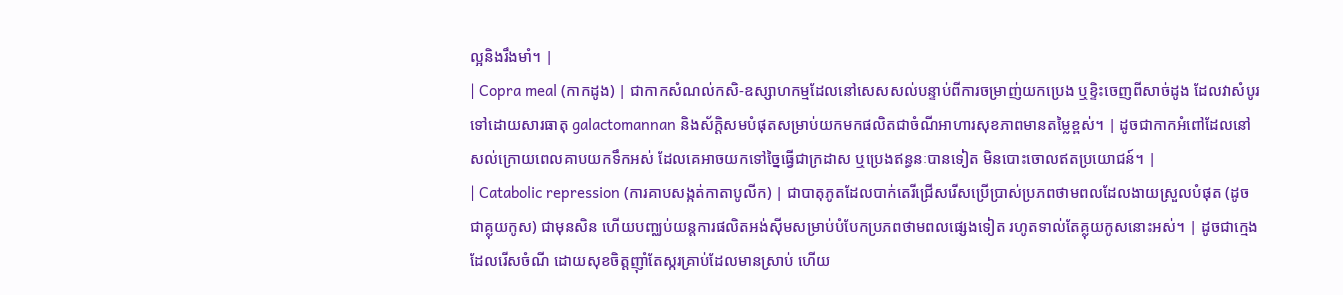ល្អនិងរឹងមាំ។ |
| Copra meal (កាកដូង) | ជាកាកសំណល់កសិ-ឧស្សាហកម្មដែលនៅសេសសល់បន្ទាប់ពីការចម្រាញ់យកប្រេង ឬខ្ទិះចេញពីសាច់ដូង ដែលវាសំបូរទៅដោយសារធាតុ galactomannan និងស័ក្តិសមបំផុតសម្រាប់យកមកផលិតជាចំណីអាហារសុខភាពមានតម្លៃខ្ពស់។ | ដូចជាកាកអំពៅដែលនៅសល់ក្រោយពេលគាបយកទឹកអស់ ដែលគេអាចយកទៅច្នៃធ្វើជាក្រដាស ឬប្រេងឥន្ធនៈបានទៀត មិនបោះចោលឥតប្រយោជន៍។ |
| Catabolic repression (ការគាបសង្កត់កាតាបូលីក) | ជាបាតុភូតដែលបាក់តេរីជ្រើសរើសប្រើប្រាស់ប្រភពថាមពលដែលងាយស្រួលបំផុត (ដូចជាគ្លុយកូស) ជាមុនសិន ហើយបញ្ឈប់យន្តការផលិតអង់ស៊ីមសម្រាប់បំបែកប្រភពថាមពលផ្សេងទៀត រហូតទាល់តែគ្លុយកូសនោះអស់។ | ដូចជាក្មេងដែលរើសចំណី ដោយសុខចិត្តញ៉ាំតែស្ករគ្រាប់ដែលមានស្រាប់ ហើយ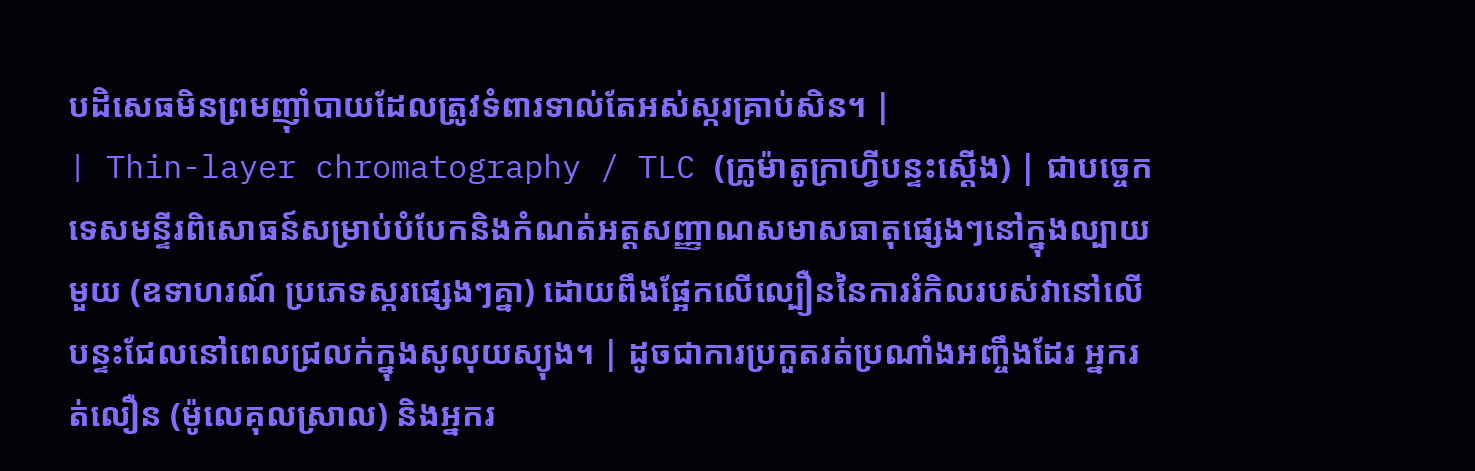បដិសេធមិនព្រមញ៉ាំបាយដែលត្រូវទំពារទាល់តែអស់ស្ករគ្រាប់សិន។ |
| Thin-layer chromatography / TLC (ក្រូម៉ាតូក្រាហ្វីបន្ទះស្តើង) | ជាបច្ចេកទេសមន្ទីរពិសោធន៍សម្រាប់បំបែកនិងកំណត់អត្តសញ្ញាណសមាសធាតុផ្សេងៗនៅក្នុងល្បាយមួយ (ឧទាហរណ៍ ប្រភេទស្ករផ្សេងៗគ្នា) ដោយពឹងផ្អែកលើល្បឿននៃការរំកិលរបស់វានៅលើបន្ទះជែលនៅពេលជ្រលក់ក្នុងសូលុយស្យុង។ | ដូចជាការប្រកួតរត់ប្រណាំងអញ្ចឹងដែរ អ្នករត់លឿន (ម៉ូលេគុលស្រាល) និងអ្នករ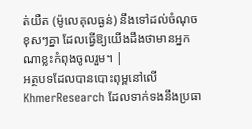ត់យឺត (ម៉ូលេគុលធ្ងន់) នឹងទៅដល់ចំណុចខុសៗគ្នា ដែលធ្វើឱ្យយើងដឹងថាមានអ្នកណាខ្លះកំពុងចូលរួម។ |
អត្ថបទដែលបានបោះពុម្ពនៅលើ KhmerResearch ដែលទាក់ទងនឹងប្រធា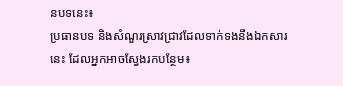នបទនេះ៖
ប្រធានបទ និងសំណួរស្រាវជ្រាវដែលទាក់ទងនឹងឯកសារនេះ ដែលអ្នកអាចស្វែងរកបន្ថែម៖